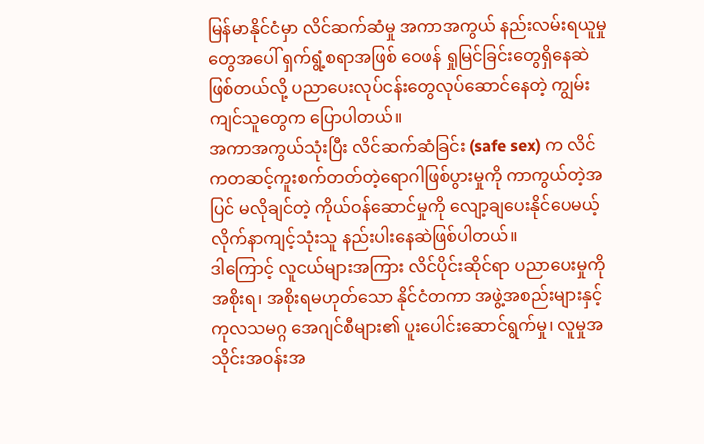မြန်မာနိုင်ငံမှာ လိင်ဆက်ဆံမှု အကာအကွယ် နည်းလမ်းရယူမှုတွေအပေါ် ရှက်ရွံ့စရာအဖြစ် ဝေဖန် ရှုမြင်ခြင်းတွေရှိနေဆဲဖြစ်တယ်လို့ ပညာပေးလုပ်ငန်းတွေလုပ်ဆောင်နေတဲ့ ကျွမ်းကျင်သူတွေက ပြောပါတယ်။
အကာအကွယ်သုံးပြီး လိင်ဆက်ဆံခြင်း (safe sex) က လိင်ကတဆင့်ကူးစက်တတ်တဲ့ရောဂါဖြစ်ပွားမှုကို ကာကွယ်တဲ့အပြင် မလိုချင်တဲ့ ကိုယ်ဝန်ဆောင်မှုကို လျော့ချပေးနိုင်ပေမယ့် လိုက်နာကျင့်သုံးသူ နည်းပါးနေဆဲဖြစ်ပါတယ်။
ဒါကြောင့် လူငယ်များအကြား လိင်ပိုင်းဆိုင်ရာ ပညာပေးမှုကို အစိုးရ၊ အစိုးရမဟုတ်သော နိုင်ငံတကာ အဖွဲ့အစည်းများနှင့် ကုလသမဂ္ဂ အေဂျင်စီများ၏ ပူးပေါင်းဆောင်ရွက်မှု၊ လူမှုအသိုင်းအဝန်းအ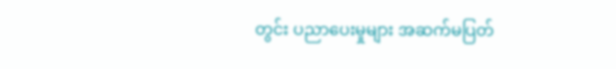တွင်း ပညာပေးမှုများ အဆက်မပြတ်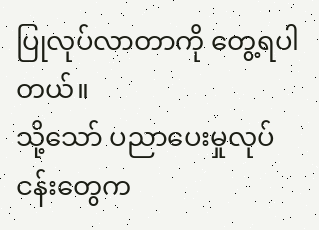ပြုလုပ်လာတာကို တွေ့ရပါတယ်။
သို့သော် ပညာပေးမှုလုပ်ငန်းတွေက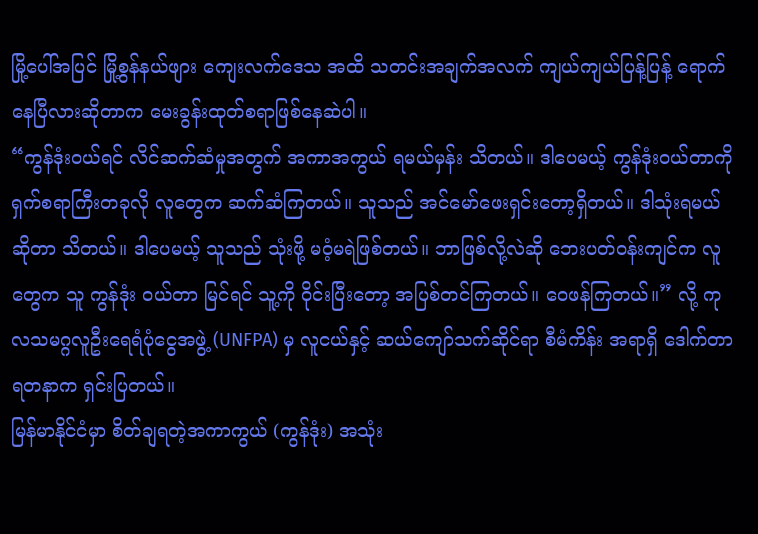မြို့ပေါ်အပြင် မြို့စွန်နယ်ဖျား ကျေးလက်ဒေသ အထိ သတင်းအချက်အလက် ကျယ်ကျယ်ပြန့်ပြန့် ရောက်နေပြီလားဆိုတာက မေးခွန်းထုတ်စရာဖြစ်နေဆဲပါ။
“ကွန်ဒုံးဝယ်ရင် လိင်ဆက်ဆံမှုအတွက် အကာအကွယ် ရမယ်မှန်း သိတယ်။ ဒါပေမယ့် ကွန်ဒုံးဝယ်တာကို ရှက်စရာကြီးတခုလို လူတွေက ဆက်ဆံကြတယ်။ သူသည် အင်မော်ဖေးရှင်းတော့ရှိတယ်။ ဒါသုံးရမယ် ဆိုတာ သိတယ်။ ဒါပေမယ့် သူသည် သုံးဖို့ မဝံ့မရဲဖြစ်တယ်။ ဘာဖြစ်လို့လဲဆို ဘေးပတ်ဝန်းကျင်က လူတွေက သူ ကွန်ဒုံး ဝယ်တာ မြင်ရင် သူ့ကို ဝိုင်းပြီးတော့ အပြစ်တင်ကြတယ်။ ဝေဖန်ကြတယ်။” လို့ ကုလသမဂ္ဂလူဦးရေရံပုံငွေအဖွဲ့ (UNFPA) မှ လူငယ်နှင့် ဆယ်ကျော်သက်ဆိုင်ရာ စီမံကိန်း အရာရှိ ဒေါက်တာ ရတနာက ရှင်းပြတယ်။
မြန်မာနိုင်ငံမှာ စိတ်ချရတဲ့အကာကွယ် (ကွန်ဒုံး) အသုံး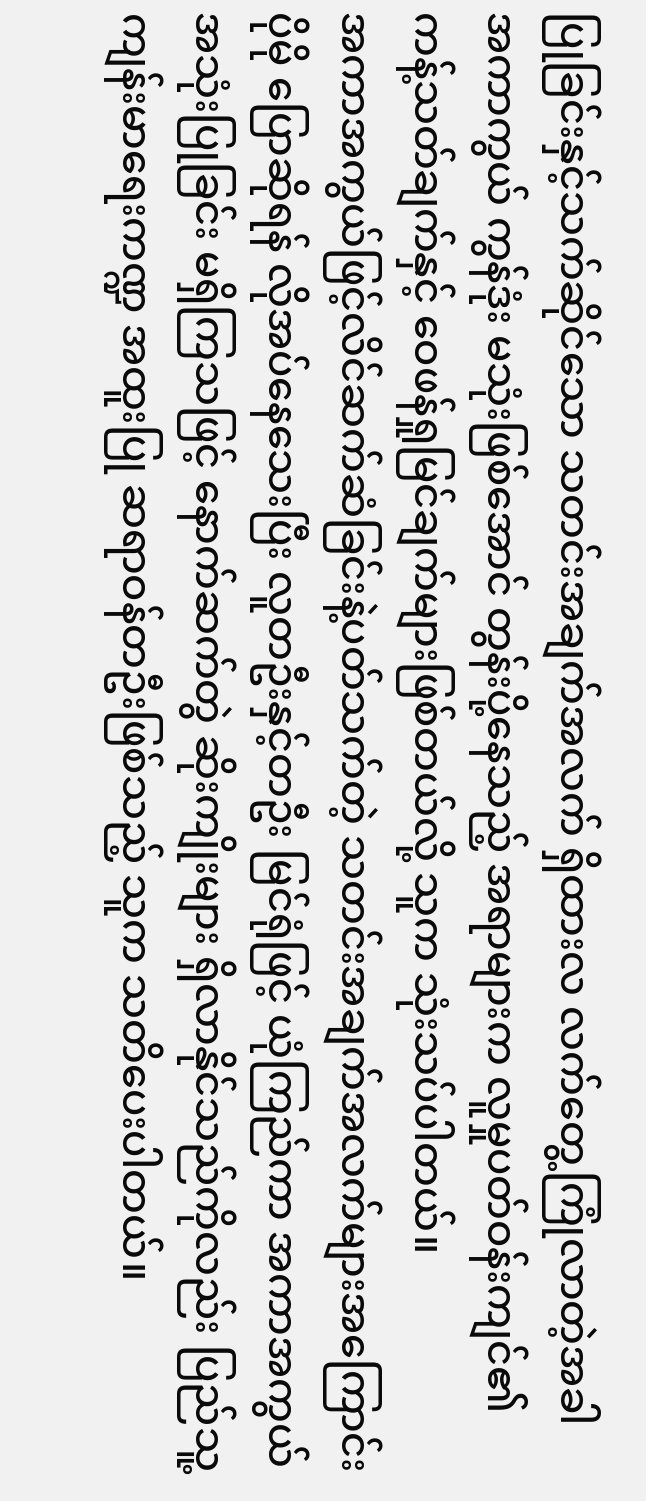ပြုခြင်းနှင့်သက်ဆိုင်သော သတင်းအချက်အလက် ရှိထားလ လက်တွေ့ကြုံလာတဲ့အခါ အကာကွယ် ကွန်ဒုံး မသုံးဖြစ်အောင် တွန်းပို့နေသည့် အရာများက လူမှုပတ်ဝန်းကျင်၏ ကန့်သတ်ချက်နှင့် ဝေဖန်ရှုမြင်ချက်များဖြစ်တယ်လို့ သူက သုံးသပ်ပါတယ်။
အကာအကွယ်ဖြင့်လိင်ဆက်ဆံခြင်းနဲ့ပတ်သက်တဲ့ သတင်းအချက်အလက်များအကြောင်း ပိုမို ပြောဆိုရန် လိုအပ်နေသေးပြီး လူတဦးနှင့်တဦး မြင်ရုံဖြင့် ယုံကြည်ကာ အကာအကွယ်အသုံးပြုခြင်း မရှိကြသဖြင့် နောက်ဆက်တွဲ ဆိုးကျိုးများ ရှိလာနိုင်သည်ကိုလည်း ပြည်သူ့ကျန်းမာရေးကဏ္ဍ အထူးပြု ဆရာဝန်တဦးဖြစ်သည့် သူက သတိပေးပါတယ်။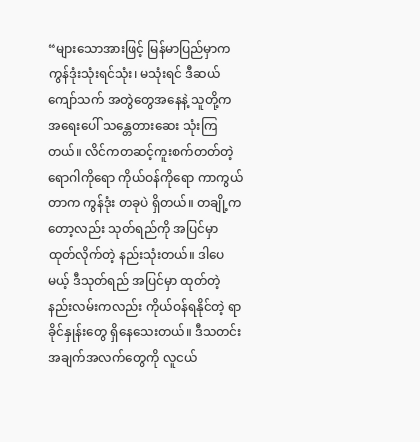“များသောအားဖြင့် မြန်မာပြည်မှာက ကွန်ဒုံးသုံးရင်သုံး၊ မသုံးရင် ဒီဆယ်ကျော်သက် အတွဲတွေအနေနဲ့ သူတို့က အရေးပေါ် သန္တေတားဆေး သုံးကြတယ်။ လိင်ကတဆင့်ကူးစက်တတ်တဲ့ရောဂါကိုရော ကိုယ်ဝန်ကိုရော ကာကွယ်တာက ကွန်ဒုံး တခုပဲ ရှိတယ်။ တချို့ကတော့လည်း သုတ်ရည်ကို အပြင်မှာ ထုတ်လိုက်တဲ့ နည်းသုံးတယ်။ ဒါပေမယ့် ဒီသုတ်ရည် အပြင်မှာ ထုတ်တဲ့နည်းလမ်းကလည်း ကိုယ်ဝန်ရနိုင်တဲ့ ရာခိုင်နှုန်းတွေ ရှိနေသေးတယ်။ ဒီသတင်းအချက်အလက်တွေကို လူငယ်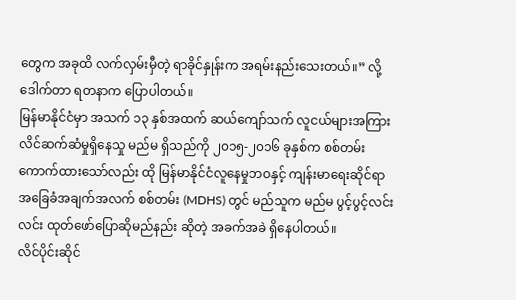တွေက အခုထိ လက်လှမ်းမှီတဲ့ ရာခိုင်နှုန်းက အရမ်းနည်းသေးတယ်။” လို့ ဒေါက်တာ ရတနာက ပြောပါတယ်။
မြန်မာနိုင်ငံမှာ အသက် ၁၃ နှစ်အထက် ဆယ်ကျော်သက် လူငယ်များအကြား လိင်ဆက်ဆံမှုရှိနေသှု မည်မ ရှိသည်ကို ၂၀၁၅-၂၀၁၆ ခုနှစ်က စစ်တမ်းကောက်ထားသော်လည်း ထို မြန်မာနိုင်ငံလူနေမှုဘဝနှင့် ကျန်းမာရေးဆိုင်ရာ အခြေခံအချက်အလက် စစ်တမ်း (MDHS) တွင် မည်သူက မည်မ ပွင့်ပွင့်လင်းလင်း ထုတ်ဖော်ပြောဆိုမည်နည်း ဆိုတဲ့ အခက်အခဲ ရှိနေပါတယ်။
လိင်ပိုင်းဆိုင်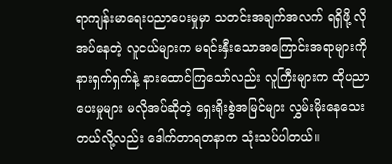ရာကျန်းမာရေးပညာပေးမှုမှာ သတင်းအချက်အလက် ရရှိဖို့ လိုအပ်နေတဲ့ လူငယ်များက မရင်းနှီးသောအကြောင်းအရာများကို နားရှက်ရှက်နဲ့ နားထောင်ကြသော်လည်း လူကြီးများက ထိုပညာပေးမှုများ မလိုအပ်ဆိုတဲ့ ရှေးရိုးစွဲအမြင်များ လွှမ်းမိုးနေသေးတယ်လို့လည်း ဒေါက်တာရတနာက သုံးသပ်ပါတယ်။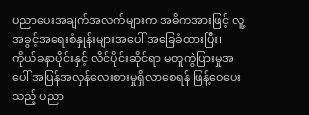ပညာပေးအချက်အလက်များက အဓိကအားဖြင့် လူ့အခွင့်အရေးစံနှုန်းများအပေါ် အခြေခံထားပြီး၊ ကိုယ်ခနာပိုင်းနှင့် လိင်ပိုင်းဆိုင်ရာ မတူကွဲပြားမှုအပေါ် အပြန်အလှန်လေးစားမှုရှိလာစေရန် ဖြန့်ဝေပေးသည့် ပညာ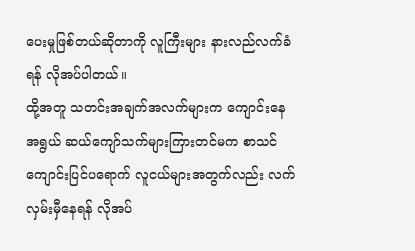ပေးမှုဖြစ်တယ်ဆိုတာကို လူကြီးများ နားလည်လက်ခံရန် လိုအပ်ပါတယ်။
ထို့အတူ သတင်းအချက်အလက်များက ကျောင်းနေအရွယ် ဆယ်ကျော်သက်များကြားတင်မက စာသင်ကျောင်းပြင်ပရောက် လူငယ်များအတွက်လည်း လက်လှမ်းမှီနေရန် လိုအပ်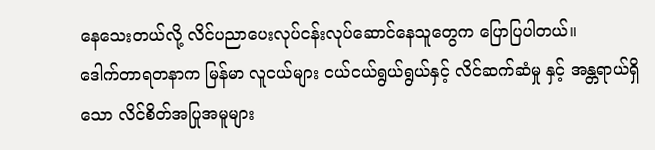နေသေးတယ်လို့ လိင်ပညာပေးလုပ်ငန်းလုပ်ဆောင်နေသူတွေက ပြောပြပါတယ်။
ဒေါက်တာရတနာက မြန်မာ လူငယ်များ ငယ်ငယ်ရွယ်ရွယ်နှင့် လိင်ဆက်ဆံမှု နှင့် အန္တရာယ်ရှိသော လိင်စိတ်အပြုအမူများ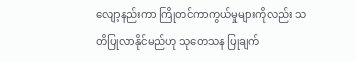လျော့နည်းကာ ကြိုတင်ကာကွယ်မှုများကိုလည်း သတိပြုလာနိုင်မည်ဟု သုတေသန ပြုချက်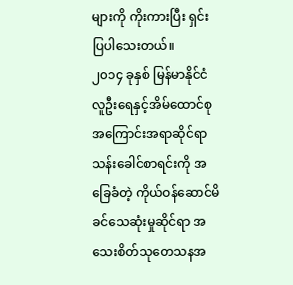များကို ကိုးကားပြီး ရှင်းပြပါသေးတယ်။
၂၀၁၄ ခုနှစ် မြန်မာနိုင်ငံလူဦးရေနှင့်အိမ်ထောင်စုအကြောင်းအရာဆိုင်ရာ သန်းခေါင်စာရင်းကို အခြေခံတဲ့ ကိုယ်ဝန်ဆောင်မိခင်သေဆုံးမှုဆိုင်ရာ အသေးစိတ်သုတေသနအ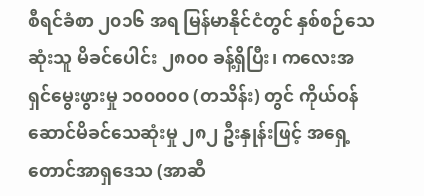စီရင်ခံစာ ၂၀၁၆ အရ မြန်မာနိုင်ငံတွင် နှစ်စဉ်သေဆုံးသူ မိခင်ပေါင်း ၂၈၀၀ ခန့်ရှိပြီး၊ ကလေးအရှင်မွေးဖွားမှု ၁၀၀၀၀၀ (တသိန်း) တွင် ကိုယ်ဝန်ဆောင်မိခင်သေဆုံးမှု ၂၈၂ ဦးနှုန်းဖြင့် အရှေ့တောင်အာရှဒေသ (အာဆီ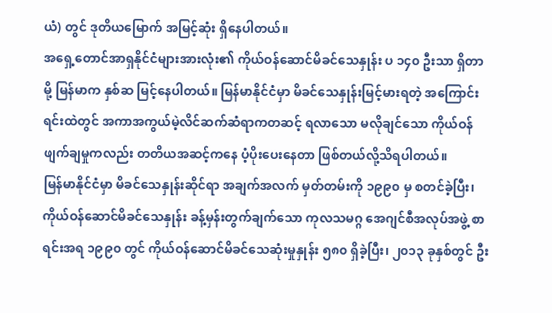ယံ) တွင် ဒုတိယမြောက် အမြင့်ဆုံး ရှိနေပါတယ်။
အရှေ့တောင်အာရှနိုင်ငံများအားလုံး၏ ကိုယ်ဝန်ဆောင်မိခင်သေနှုန်း ပ ၁၄၀ ဦးသာ ရှိတာမို့ မြန်မာက နှစ်ဆ မြင့်နေပါတယ်။ မြန်မာနိုင်ငံမှာ မိခင်သေနှုန်းမြင့်မားရတဲ့ အကြောင်းရင်းထဲတွင် အကာအကွယ်မဲ့လိင်ဆက်ဆံရာကတဆင့် ရလာသော မလိုချင်သော ကိုယ်ဝန်ဖျက်ချမှုကလည်း တတိယအဆင့်ကနေ ပံ့ပိုးပေးနေတာ ဖြစ်တယ်လို့သိရပါတယ်။
မြန်မာနိုင်ငံမှာ မိခင်သေနှုန်းဆိုင်ရာ အချက်အလက် မှတ်တမ်းကို ၁၉၉၀ မှ စတင်ခဲ့ပြီး၊ ကိုယ်ဝန်ဆောင်မိခင်သေနှုန်း ခန့်မှန်းတွက်ချက်သော ကုလသမဂ္ဂ အေဂျင်စီအလုပ်အဖွဲ့ စာရင်းအရ ၁၉၉၀ တွင် ကိုယ်ဝန်ဆောင်မိခင်သေဆုံးမှုနှုန်း ၅၈၀ ရှိခဲ့ပြီး၊ ၂၀၁၃ ခုနှစ်တွင် ဦး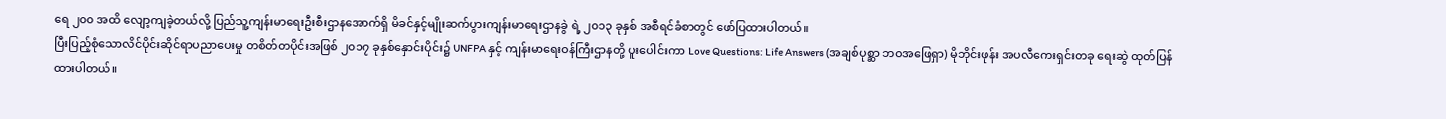ရေ ၂၀၀ အထိ လျော့ကျခဲ့တယ်လို့ ပြည်သူ့ကျန်းမာရေးဦးစီးဌာနအောက်ရှိ မိခင်နှင့်မျိုးဆက်ပွားကျန်းမာရေးဌာနခွဲ ရဲ့ ၂၀၁၃ ခုနှစ် အစီရင်ခံစာတွင် ဖော်ပြထားပါတယ်။
ပြီးပြည့်စုံသောလိင်ပိုင်းဆိုင်ရာပညာပေးမှု တစိတ်တပိုင်းအဖြစ် ၂၀၁၇ ခုနှစ်နှောင်းပိုင်း၌ UNFPA နှင့် ကျန်းမာရေးဝန်ကြီးဌာနတို့ ပူးပေါင်းကာ Love Questions: Life Answers (အချစ်ပုစ္ဆာ ဘဝအဖြေရှာ) မိုဘိုင်းဖုန်း အပလီကေးရှင်းတခု ရေးဆွဲ ထုတ်ပြန်ထားပါတယ်။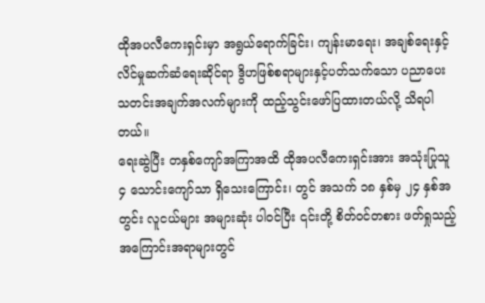ထိုအပလီကေးရှင်းမှာ အရွယ်ရောက်ခြင်း၊ ကျန်းမာရေး၊ အချစ်ရေးနှင့် လိင်မှုဆက်ဆံရေးဆိုင်ရာ ဒွိဟဖြစ်စရာများနှင့်ပတ်သက်သော ပညာပေး သတင်းအချက်အလက်များကို ထည့်သွင်းဖော်ပြထားတယ်လို့ သိရပါတယ်။
ရေးဆွဲပြီး တနှစ်ကျော်အကြာအထိ ထိုအပလီကေးရှင်းအား အသုံးပြုသူ ၄ သောင်းကျော်သာ ရှိသေးကြောင်း၊ တွင် အသက် ၁၈ နှစ်မှ ၂၄ နှစ်အတွင်း လူငယ်များ အများဆုံး ပါဝင်ပြီး ၎င်းတို့ စိတ်ဝင်တစား ဖတ်ရှုသည့်အကြောင်းအရာများတွင်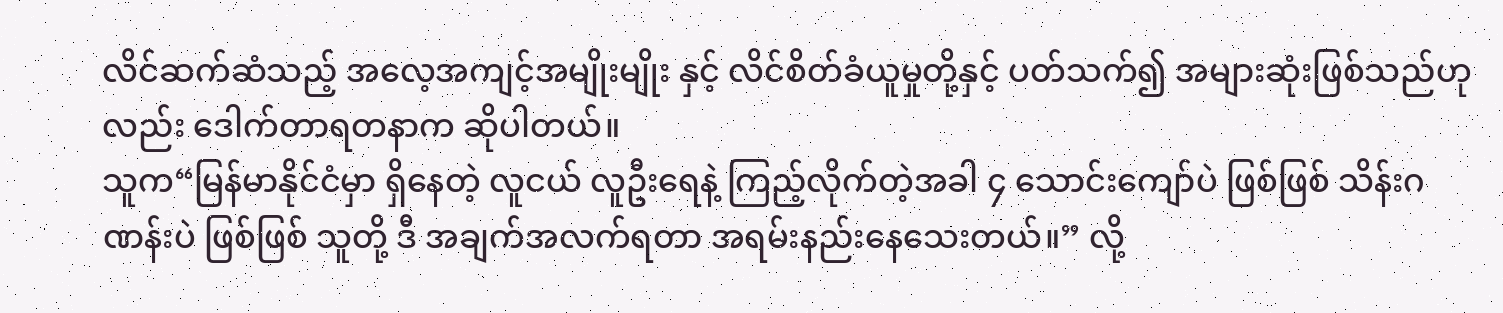လိင်ဆက်ဆံသည့် အလေ့အကျင့်အမျိုးမျိုး နှင့် လိင်စိတ်ခံယူမှုတို့နှင့် ပတ်သက်၍ အများဆုံးဖြစ်သည်ဟုလည်း ဒေါက်တာရတနာက ဆိုပါတယ်။
သူက“မြန်မာနိုင်ငံမှာ ရှိနေတဲ့ လူငယ် လူဦးရေနဲ့ ကြည့်လိုက်တဲ့အခါ ၄ သောင်းကျော်ပဲ ဖြစ်ဖြစ် သိန်းဂဏန်းပဲ ဖြစ်ဖြစ် သူတို့ ဒီ အချက်အလက်ရတာ အရမ်းနည်းနေသေးတယ်။” လို့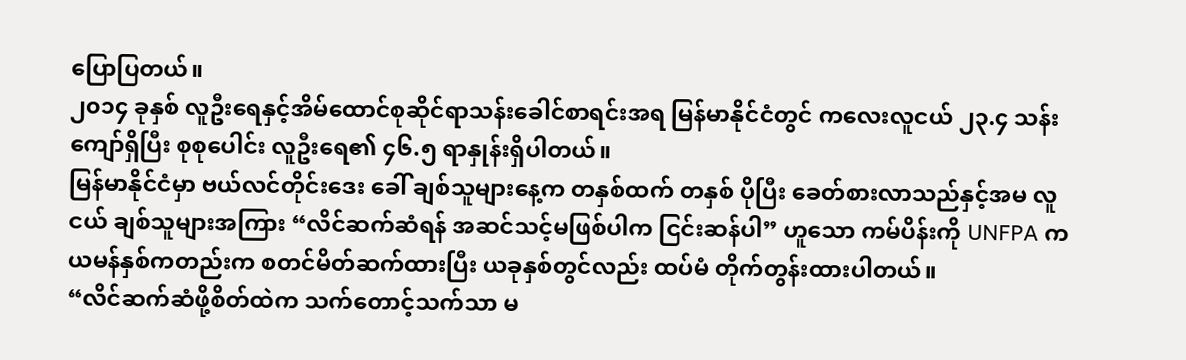ပြောပြတယ်။
၂၀၁၄ ခုနှစ် လူဦးရေနှင့်အိမ်ထောင်စုဆိုင်ရာသန်းခေါင်စာရင်းအရ မြန်မာနိုင်ငံတွင် ကလေးလူငယ် ၂၃.၄ သန်းကျော်ရှိပြီး စုစုပေါင်း လူဦးရေ၏ ၄၆.၅ ရာနှုန်းရှိပါတယ်။
မြန်မာနိုင်ငံမှာ ဗယ်လင်တိုင်းဒေး ခေါ် ချစ်သူများနေ့က တနှစ်ထက် တနှစ် ပိုပြီး ခေတ်စားလာသည်နှင့်အမ လူငယ် ချစ်သူများအကြား “လိင်ဆက်ဆံရန် အဆင်သင့်မဖြစ်ပါက ငြင်းဆန်ပါ” ဟူသော ကမ်ပိန်းကို UNFPA က ယမန်နှစ်ကတည်းက စတင်မိတ်ဆက်ထားပြီး ယခုနှစ်တွင်လည်း ထပ်မံ တိုက်တွန်းထားပါတယ်။
“လိင်ဆက်ဆံဖို့စိတ်ထဲက သက်တောင့်သက်သာ မ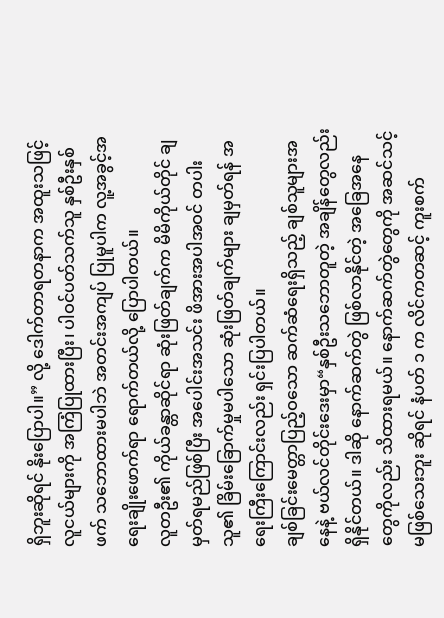ရှိဘူးဆိုရင် နိုးပြောပါ။” လို့ ဒေါက်တာရတနာက အထူးသဖြင့် လူငယ်များကို အကြံပြုထားပြီး၊ ပါဝင်ပတ်သက်သူ နှစ်ဦးနှစ်ဖက် သဘောထားမပါဘဲ အတင်းအကျပ် ပြုမူပါက လူ့အခွင့်အရေးချိုးဖောက်ရာ ရောက်တယ်လို့ ပြောပါတယ်။
လူတဦး၏ ကိုယ်ခန္တာဆိုင်ရာ ဆုံးဖြတ်ချက်က မိမိကိုယ်တိုင် ချမှတ်ရမည်ဖြစ်ပြီး အပေါင်းအသင်း ဖိအားအပါအဝင် တပါးသူ၏ ခြိမ်းခြောက်မှုမပါသော ဆုံးဖြတ်ချက်များ ချမှတ်ရန် အရေးကြီးကြောင်းလည်း ရှင်းပြပါတယ်။
ချစ်ခြင်းမေတ္တာပြည့်ဝသော ဆက်ဆံရေးရှိသည့် ချစ်သူများအနေနဲ့ ဗယ်လင်တိုင်းဒေးမှာ“နှစ်ဦးသဘောတူတဲ့ အချိန်တွေလည်း ရှိနိုင်တယ်။ ဒါဆို နောက်ဆက်တွဲ ဖြစ်လာနိုင်တဲ့ အခြေအနေတွေကိုလည်း သိထားရမယ်။ နောက်ဆက်တွဲတွေကို အဆင်သင့် မဖြစ်သေးဘူး ဆိုရင် နံပတ် ၁ က လိင်ကတဆင့် ကူးစက်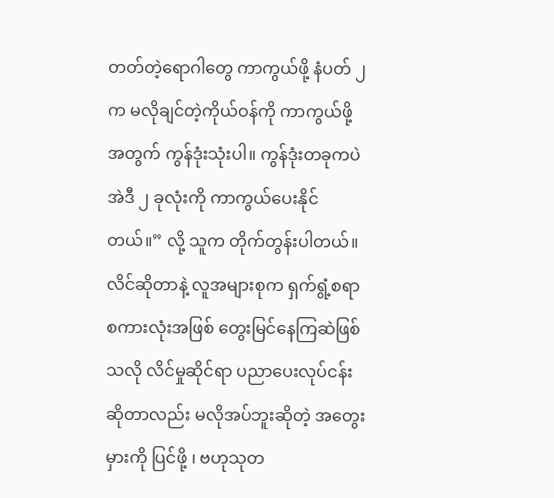တတ်တဲ့ရောဂါတွေ ကာကွယ်ဖို့ နံပတ် ၂ က မလိုချင်တဲ့ကိုယ်ဝန်ကို ကာကွယ်ဖို့အတွက် ကွန်ဒုံးသုံးပါ။ ကွန်ဒုံးတခုကပဲ အဲဒီ ၂ ခုလုံးကို ကာကွယ်ပေးနိုင်တယ်။” လို့ သူက တိုက်တွန်းပါတယ်။
လိင်ဆိုတာနဲ့ လူအများစုက ရှက်ရွံ့စရာ စကားလုံးအဖြစ် တွေးမြင်နေကြဆဲဖြစ်သလို လိင်မှုဆိုင်ရာ ပညာပေးလုပ်ငန်း ဆိုတာလည်း မလိုအပ်ဘူးဆိုတဲ့ အတွေးမှားကို ပြင်ဖို့ ၊ ဗဟုသုတ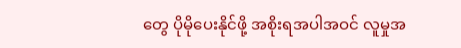တွေ ပိုမိုပေးနိုင်ဖို့ အစိုးရအပါအဝင် လူမှုအ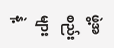ဖွဲ့အစည်းများနဲ့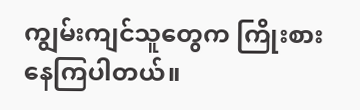ကျွမ်းကျင်သူတွေက ကြိုးစားနေကြပါတယ်။